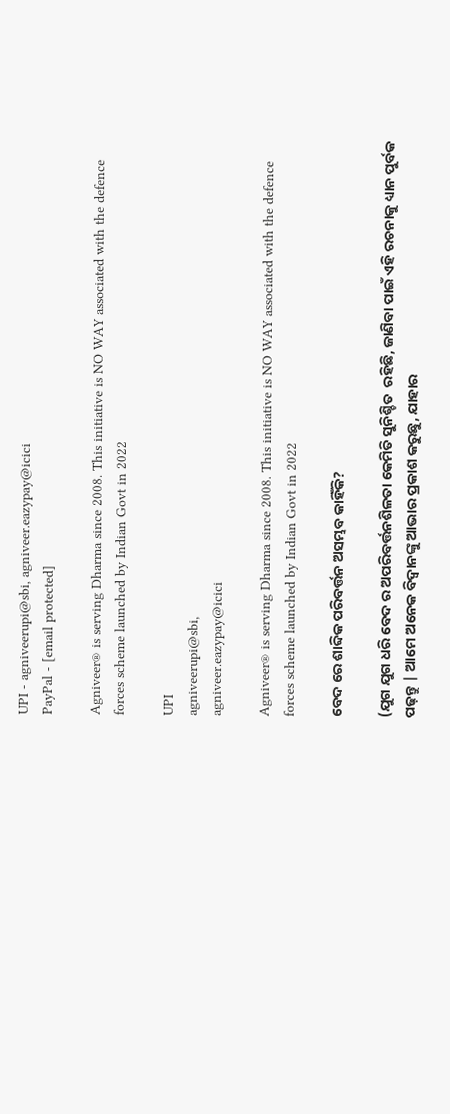UPI - agniveerupi@sbi, agniveer.eazypay@icici
PayPal - [email protected]

Agniveer® is serving Dharma since 2008. This initiative is NO WAY associated with the defence forces scheme launched by Indian Govt in 2022

UPI
agniveerupi@sbi,
agniveer.eazypay@icici

Agniveer® is serving Dharma since 2008. This initiative is NO WAY associated with the defence forces scheme launched by Indian Govt in 2022

ବେଦ ରେ ଶାବ୍ଦିକ ପରିବର୍ତ୍ତନ ଅସମ୍ଭବ କାହିଁକି?

(ଯୁଗ ଯୁଗ ଧରି ବେଦ ର ଅପରିବର୍ତ୍ତନଶିଳତା କେମିତି ସୁନିଶ୍ଚିତ  ରହିଛି, ଜାଣିବା ପାଇଁ ଏହି ରଚନାକୁ ଧ୍ୟାନ ପୁର୍ବକ  ପଢ଼ନ୍ତୁ | ଆମେ ଅନେକ ବିଦ୍ବାନଙ୍କୁ ଆଭାର ପ୍ରକାଶ କରୁଛୁ, ଯାହାର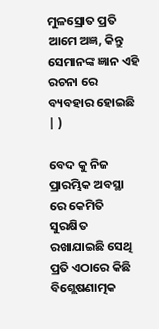ମୁଳସ୍ରୋତ ପ୍ରତି ଆମେ ଅଜ୍ଞ, କିନ୍ତୁ ସେମାନଙ୍କ ଜ୍ଞାନ ଏହି ରଚନା ରେ ବ୍ୟବହାର ହୋଇଛି | )

ବେଦ କୁ ନିଜ ପ୍ରାରମ୍ଭିକ ଅବସ୍ଥା ରେ କେମିତି ସୁରକ୍ଷିତ ରଖାଯାଇଛି ସେଥି ପ୍ରତି ଏଠାରେ କିଛି ବିଶ୍ଲେଷଣାତ୍ମକ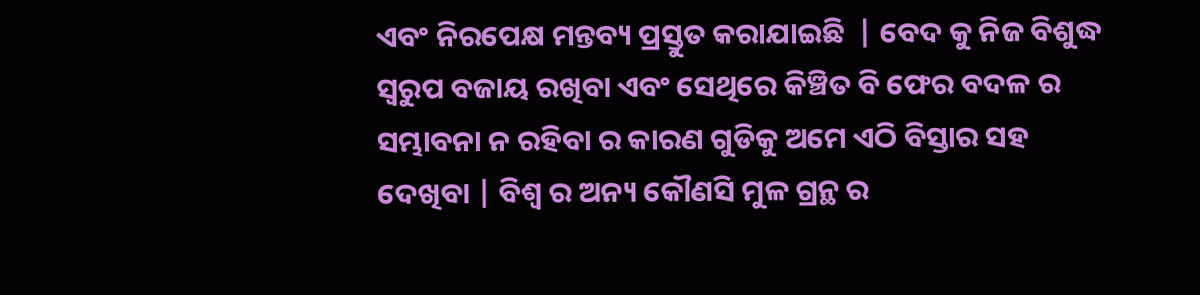ଏବଂ ନିରପେକ୍ଷ ମନ୍ତବ୍ୟ ପ୍ରସ୍ତୁତ କରାଯାଇଛି  | ବେଦ କୁ ନିଜ ବିଶୁଦ୍ଧ ସ୍ବରୁପ ବଜାୟ ରଖିବା ଏବଂ ସେଥିରେ କିଞ୍ଚିତ ବି ଫେର ବଦଳ ର ସମ୍ଭାବନା ନ ରହିବା ର କାରଣ ଗୁଡିକୁ ଅମେ ଏଠି ବିସ୍ତାର ସହ ଦେଖିବା | ବିଶ୍ବ ର ଅନ୍ୟ କୌଣସି ମୁଳ ଗ୍ରନ୍ଥ ର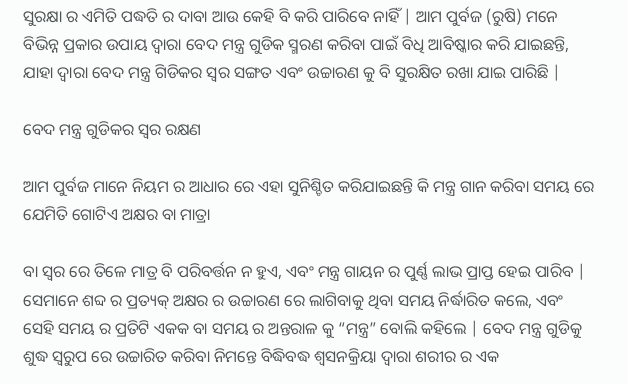ସୁରକ୍ଷା ର ଏମିତି ପଦ୍ଧତି ର ଦାବା ଆଉ କେହି ବି କରି ପାରିବେ ନାହିଁ | ଆମ ପୁର୍ବଜ (ରୁଷି) ମନେ ବିଭିନ୍ନ ପ୍ରକାର ଉପାୟ ଦ୍ବାରା ବେଦ ମନ୍ତ୍ର ଗୁଡିକ ସ୍ମରଣ କରିବା ପାଇଁ ବିଧି ଆବିଷ୍କାର କରି ଯାଇଛନ୍ତି, ଯାହା ଦ୍ବାରା ବେଦ ମନ୍ତ୍ର ଗିଡିକର ସ୍ବର ସଙ୍ଗତ ଏବଂ ଉଚ୍ଚାରଣ କୁ ବି ସୁରକ୍ଷିତ ରଖା ଯାଇ ପାରିଛି |

ବେଦ ମନ୍ତ୍ର ଗୁଡିକର ସ୍ବର ରକ୍ଷଣ

ଆମ ପୁର୍ବଜ ମାନେ ନିୟମ ର ଆଧାର ରେ ଏହା ସୁନିଶ୍ଚିତ କରିଯାଇଛନ୍ତି କି ମନ୍ତ୍ର ଗାନ କରିବା ସମୟ ରେ ଯେମିତି ଗୋଟିଏ ଅକ୍ଷର ବା ମାତ୍ରା

ବା ସ୍ବର ରେ ତିଳେ ମାତ୍ର ବି ପରିବର୍ତ୍ତନ ନ ହୁଏ, ଏବଂ ମନ୍ତ୍ର ଗାୟନ ର ପୁର୍ଣ୍ଣ ଲାଭ ପ୍ରାପ୍ତ ହେଇ ପାରିବ | ସେମାନେ ଶବ୍ଦ ର ପ୍ରତ୍ୟକ୍ ଅକ୍ଷର ର ଉଚ୍ଚାରଣ ରେ ଲାଗିବାକୁ ଥିବା ସମୟ ନିର୍ଦ୍ଧାରିତ କଲେ, ଏବଂ ସେହି ସମୟ ର ପ୍ରତିଟି ଏକକ ବା ସମୟ ର ଅନ୍ତରାଳ କୁ “ମନ୍ତ୍ର” ବୋଲି କହିଲେ | ବେଦ ମନ୍ତ୍ର ଗୁଡିକୁ ଶୁଦ୍ଧ ସ୍ବରୁପ ରେ ଉଚ୍ଚାରିତ କରିବା ନିମନ୍ତେ ବିଦ୍ଧିବଦ୍ଧ ଶ୍ବସନକ୍ରିୟା ଦ୍ବାରା ଶରୀର ର ଏକ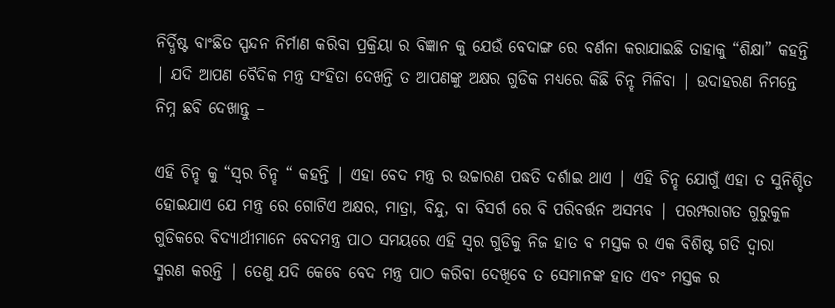ନିର୍ଦ୍ଧିଷ୍ଟ ବାଂଛିତ ସ୍ପନ୍ଦନ ନିର୍ମାଣ କରିବା ପ୍ରକ୍ରିୟା ର ବିଜ୍ଞାନ କୁ ଯେଉଁ ବେଦାଙ୍ଗ ରେ ବର୍ଣନା କରାଯାଇଛି ତାହାକୁ “ଶିକ୍ଷା” କହନ୍ତି | ଯଦି ଆପଣ ବୈଦିକ ମନ୍ତ୍ର ସଂହିତା ଦେଖନ୍ତି ତ ଆପଣଙ୍କୁ ଅକ୍ଷର ଗୁଡିକ ମଧ୍ୟରେ କିଛି ଚିନ୍ହ ମିଳିବା | ଉଦାହରଣ ନିମନ୍ତେ ନିମ୍ନ ଛବି ଦେଖାନ୍ତୁ –

ଏହି ଚିନ୍ହ କୁ “ସ୍ବର ଚିନ୍ହ “ କହନ୍ତି | ଏହା ବେଦ ମନ୍ତ୍ର ର ଉଚ୍ଚାରଣ ପଦ୍ଧତି ଦର୍ଶାଇ ଥାଏ | ଏହି ଚିନ୍ହ ଯୋଗୁଁ ଏହା ତ ସୁନିଶ୍ଚିତ ହୋଇଯାଏ ଯେ ମନ୍ତ୍ର ରେ ଗୋଟିଏ ଅକ୍ଷର, ମାତ୍ରା, ବିନ୍ଦୁ, ବା ବିସର୍ଗ ରେ ବି ପରିବର୍ତ୍ତନ ଅସମ୍ଭବ | ପରମ୍ପରାଗତ ଗୁରୁକୁଳ ଗୁଡିକରେ ବିଦ୍ୟାର୍ଥୀମାନେ ବେଦମନ୍ତ୍ର ପାଠ ସମୟରେ ଏହି ସ୍ବର ଗୁଡିକୁ ନିଜ ହାତ ବ ମସ୍ତକ ର ଏକ ବିଶିଷ୍ଟ ଗତି ଦ୍ବାରା ସ୍ମରଣ କରନ୍ତି | ତେଣୁ ଯଦି କେବେ ବେଦ ମନ୍ତ୍ର ପାଠ କରିବା ଦେଖିବେ ତ ସେମାନଙ୍କ ହାତ ଏବଂ ମସ୍ତକ ର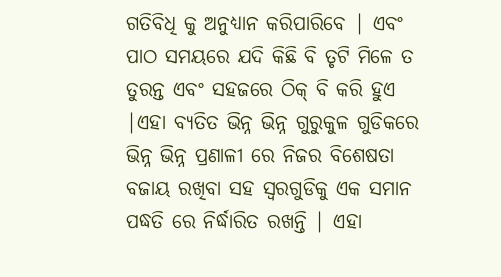ଗତିବିଧି କୁ ଅନୁଧ୍ୟାନ କରିପାରିବେ | ଏବଂ ପାଠ ସମୟରେ ଯଦି କିଛି ବି ତୃଟି ମିଳେ ତ ତୁରନ୍ତ ଏବଂ ସହଜରେ ଠିକ୍ ବି କରି ହୁଏ |ଏହା ବ୍ୟତିତ ଭିନ୍ନ ଭିନ୍ନ ଗୁରୁକୁଳ ଗୁଡିକରେ ଭିନ୍ନ ଭିନ୍ନ ପ୍ରଣାଳୀ ରେ ନିଜର ବିଶେଷତା ବଜାୟ ରଖିବା ସହ ସ୍ବରଗୁଡିକୁ ଏକ ସମାନ ପଦ୍ଧତି ରେ ନିର୍ଦ୍ଧାରିତ ରଖନ୍ତି | ଏହା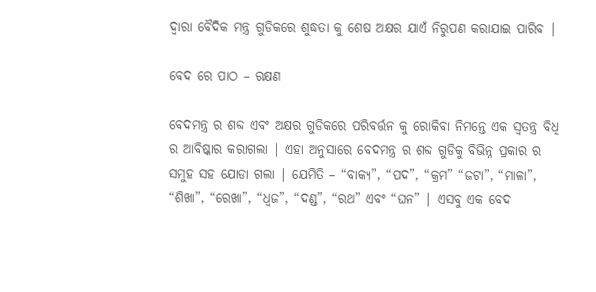ଦ୍ବାରା ବୈଦିକ ମନ୍ତ୍ର ଗୁଡିକରେ ଶୁଦ୍ଧତା କୁ ଶେଷ ଅକ୍ଷର ଯାଏଁ ନିରୁପଣ କରାଯାଇ ପାରିବ |

ବେଦ ରେ ପାଠ – ରକ୍ଷଣ

ବେଦମନ୍ତ୍ର ର ଶବ୍ଦ ଏବଂ ଅକ୍ଷର ଗୁଡିକରେ ପରିବର୍ତ୍ତନ କୁ ରୋକିବା ନିମନ୍ତେ ଏକ ସ୍ବତନ୍ତ୍ର ବିଧି ର ଆବିଷ୍କାର କରାଗଲା | ଏହା ଅନୁସାରେ ବେଦମନ୍ତ୍ର ର ଶବ୍ଦ ଗୁଡିକୁ ବିଭିନ୍ନ ପ୍ରକାର ର ସମୁହ ସହ ଯୋଡା ଗଲା | ଯେମିତି – “ବାକ୍ୟ”, “ପଦ”, “କ୍ରମ” “ଜଟା”, “ମାଳା”, “ଶିଖା”, “ରେଖା”, “ଧ୍ବଜ”, “ଦଣ୍ଡ”, “ରଥ” ଏବଂ “ଘନ” | ଏସବୁ ଏକ ବେଦ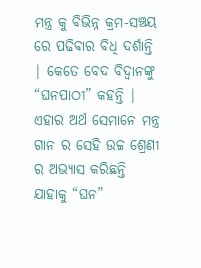ମନ୍ତ୍ର କୁ ବିଭିନ୍ନ କ୍ରମ-ସଞ୍ଚୟ ରେ ପଢିବାର ବିଧି ଦର୍ଶାନ୍ତି | କେତେ ବେଦ ବିଦ୍ବାନଙ୍କୁ “ଘନପାଠୀ” କହନ୍ତି | ଏହାର ଅର୍ଥ ସେମାନେ ମନ୍ତ୍ର ଗାନ ର ସେହି ଉଚ୍ଚ ଶ୍ରେଣୀ ର ଅଭ୍ୟାସ କରିଛନ୍ତି ଯାହାକୁ “ଘନ”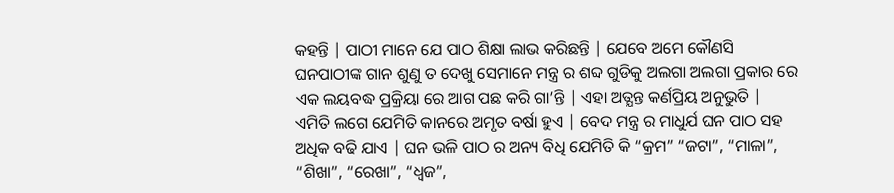କହନ୍ତି | ପାଠୀ ମାନେ ଯେ ପାଠ ଶିକ୍ଷା ଲାଭ କରିଛନ୍ତି | ଯେବେ ଅମେ କୌଣସି ଘନପାଠୀଙ୍କ ଗାନ ଶୁଣୁ ତ ଦେଖୁ ସେମାନେ ମନ୍ତ୍ର ର ଶବ୍ଦ ଗୁଡିକୁ ଅଲଗା ଅଲଗା ପ୍ରକାର ରେ ଏକ ଲୟବଦ୍ଧ ପ୍ରକ୍ରିୟା ରେ ଆଗ ପଛ କରି ଗା’ନ୍ତି | ଏହା ଅତ୍ଯନ୍ତ କର୍ଣପ୍ରିୟ ଅନୁଭୁତି | ଏମିତି ଲଗେ ଯେମିତି କାନରେ ଅମୃତ ବର୍ଷା ହୁଏ | ବେଦ ମନ୍ତ୍ର ର ମାଧୁର୍ଯ ଘନ ପାଠ ସହ ଅଧିକ ବଢି ଯାଏ | ଘନ ଭଳି ପାଠ ର ଅନ୍ୟ ବିଧି ଯେମିତି କି “କ୍ରମ” “ଜଟା”, “ମାଳା”, “ଶିଖା”, “ରେଖା”, “ଧ୍ବଜ”,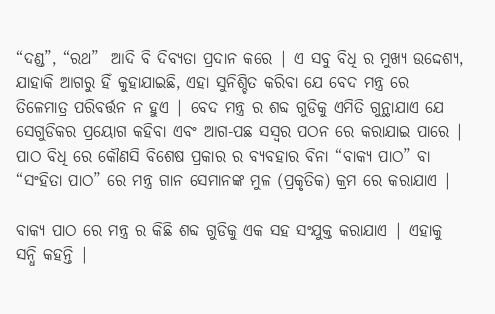“ଦଣ୍ଡ”, “ରଥ”  ଆଦି ବି ଦିବ୍ୟତା ପ୍ରଦାନ କରେ | ଏ ସବୁ ବିଧି ର ମୁଖ୍ୟ ଉଦ୍ଦେଶ୍ୟ, ଯାହାକି ଆଗରୁ ହିଁ କୁହାଯାଇଛି, ଏହା ସୁନିଶ୍ଚିତ କରିବା ଯେ ବେଦ ମନ୍ତ୍ର ରେ ତିଳେମାତ୍ର ପରିବର୍ତ୍ତନ ନ ହୁଏ | ବେଦ ମନ୍ତ୍ର ର ଶବ୍ଦ ଗୁଡିକୁ ଏମିତି ଗୁନ୍ଥାଯାଏ ଯେ ସେଗୁଡିକର ପ୍ରୟୋଗ କହିବା ଏବଂ ଆଗ-ପଛ ସସ୍ବର ପଠନ ରେ କରାଯାଇ ପାରେ | ପାଠ ବିଧି ରେ କୌଣସି ବିଶେଷ ପ୍ରକାର ର ବ୍ୟବହାର ବିନା “ବାକ୍ୟ ପାଠ” ବା “ସଂହିତା ପାଠ” ରେ ମନ୍ତ୍ର ଗାନ ସେମାନଙ୍କ ମୁଳ (ପ୍ରକୃତିକ) କ୍ରମ ରେ କରାଯାଏ |

ବାକ୍ୟ ପାଠ ରେ ମନ୍ତ୍ର ର କିଛି ଶବ୍ଦ ଗୁଡିକୁ ଏକ ସହ ସଂଯୁକ୍ତ କରାଯାଏ | ଏହାକୁ ସନ୍ଧି କହନ୍ତି |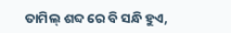ତାମିଲ୍ ଶବ୍ଦ ରେ ବି ସନ୍ଧି ହୁଏ,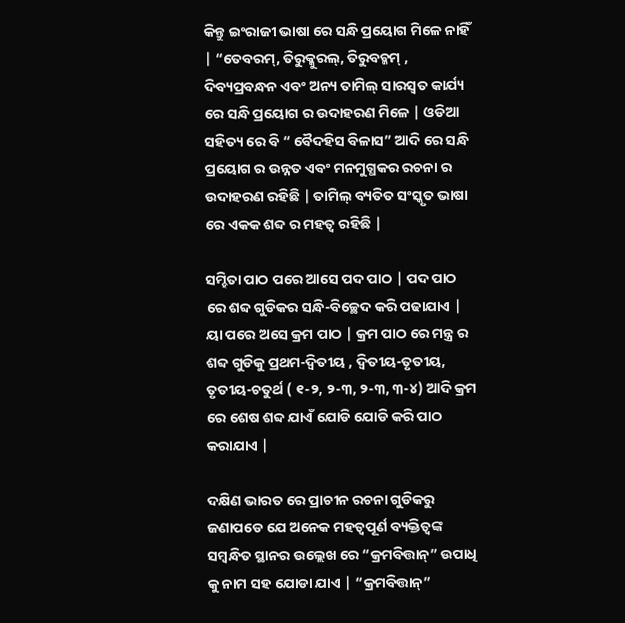କିନ୍ତୁ ଇଂରାଜୀ ଭାଷା ରେ ସନ୍ଧି ପ୍ରୟୋଗ ମିଳେ ନାହିଁ | “ତେବରମ୍, ତିରୁକ୍କୁରଲ୍, ତିରୁବଚ୍କମ୍ , ଦିବ୍ୟପ୍ରବନ୍ଧନ ଏବଂ ଅନ୍ୟ ତାମିଲ୍ ସାରସ୍ବତ କାର୍ଯ୍ୟ ରେ ସନ୍ଧି ପ୍ରୟୋଗ ର ଉଦାହରଣ ମିଳେ | ଓଡିଆ ସହିତ୍ୟ ରେ ବି “ ବୈଦହିସ ବିଳାସ” ଆଦି ରେ ସନ୍ଧି ପ୍ରୟୋଗ ର ଉନ୍ନତ ଏବଂ ମନମୁଗ୍ଧକର ରଚନା ର ଉଦାହରଣ ରହିଛି | ତାମିଲ୍ ବ୍ୟତିତ ସଂସ୍କୃତ ଭାଷା ରେ ଏକକ ଶବ୍ଦ ର ମହତ୍ବ ରହିଛି |

ସମ୍ହିତା ପାଠ ପରେ ଆସେ ପଦ ପାଠ | ପଦ ପାଠ ରେ ଶବ୍ଦ ଗୁଡିକର ସନ୍ଧି-ବିଚ୍ଛେଦ କରି ପଢାଯାଏ | ୟା ପରେ ଅସେ କ୍ରମ ପାଠ | କ୍ରମ ପାଠ ରେ ମନ୍ତ୍ର ର ଶବ୍ଦ ଗୁଡିକୁ ପ୍ରଥମ-ଦ୍ବିତୀୟ , ଦ୍ବିତୀୟ-ତୃତୀୟ, ତୃତୀୟ-ଚତୁର୍ଥ ( ୧-୨, ୨-୩, ୨-୩, ୩-୪) ଆଦି କ୍ରମ ରେ ଶେଷ ଶବ୍ଦ ଯାଏଁ ଯୋଡି ଯୋଡି କରି ପାଠ କରାଯାଏ |

ଦକ୍ଷିଣ ଭାରତ ରେ ପ୍ରାଚୀନ ରଚନା ଗୁଡିକରୁ ଜଣାପଡେ ଯେ ଅନେକ ମହତ୍ବପୂର୍ଣ ବ୍ୟକ୍ତିତ୍ବଙ୍କ ସମ୍ବନ୍ଧିତ ସ୍ଥାନର ଉଲ୍ଲେଖ ରେ “କ୍ରମବିତ୍ତାନ୍” ଉପାଧି କୁ ନାମ ସହ ଯୋଡା ଯାଏ | “କ୍ରମବିତ୍ତାନ୍”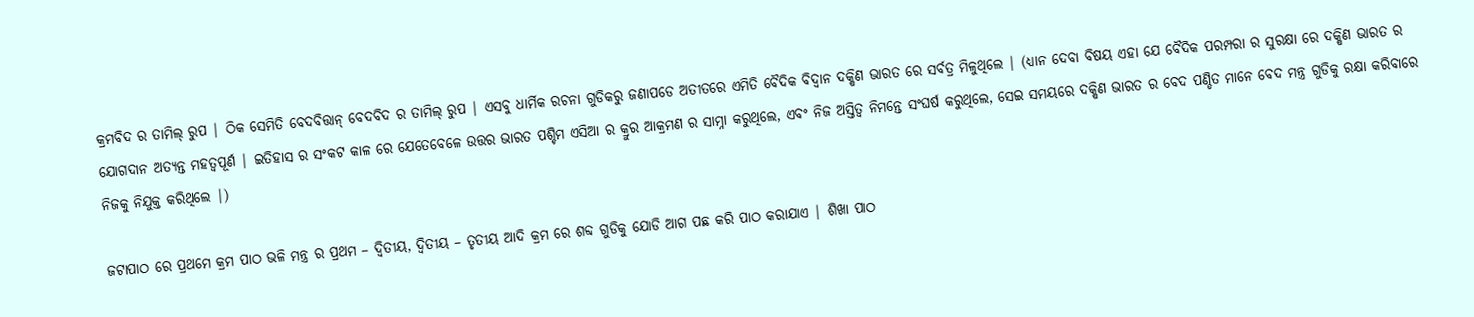କ୍ରମବିଦ ର ତାମିଲ୍ ରୁପ | ଠିକ ସେମିତି ବେଦବିତ୍ତାନ୍ ବେଦବିଦ ର ତାମିଲ୍ ରୁପ | ଏସବୁ ଧାର୍ମିକ ରଚନା ଗୁଡିକରୁ ଜଣାପଡେ ଅତୀତରେ ଏମିତି ବୈଦିକ ବିଦ୍ବାନ ଦକ୍ଷିଣ ଭାରତ ରେ ସର୍ବତ୍ର ମିଳୁଥିଲେ | (ଧ୍ୟାନ ଦେବା ବିଷୟ ଏହା ଯେ ବୈଦିକ ପରମ୍ପରା ର ସୁରକ୍ଷା ରେ ଦକ୍ଷିଣ ଭାରତ ର ଯୋଗଦାନ ଅତ୍ଯନ୍ତ ମହତ୍ବପୂର୍ଣ | ଇତିହାସ ର ସଂକଟ କାଳ ରେ ଯେତେବେଳେ ଉତ୍ତର ଭାରତ ପଶ୍ଚିମ ଏସିଆ ର କ୍ରୁର ଆକ୍ରମଣ ର ସାମ୍ନା କରୁଥିଲେ, ଏବଂ ନିଜ ଅସ୍ତିତ୍ବ ନିମନ୍ତେ ସଂଘର୍ଷ କରୁଥିଲେ, ସେଇ ସମୟରେ ଦକ୍ଷିଣ ଭାରତ ର ବେଦ ପଣ୍ଡିତ ମାନେ ବେଦ ମନ୍ତ୍ର ଗୁଡିକୁ ରକ୍ଷା କରିବାରେ ନିଜକୁ ନିଯୁକ୍ତ କରିଥିଲେ |)

ଜଟାପାଠ ରେ ପ୍ରଥମେ କ୍ରମ ପାଠ ଭଳି ମନ୍ତ୍ର ର ପ୍ରଥମ – ଦ୍ବିତୀୟ, ଦ୍ବିତୀୟ – ତୃତୀୟ ଆଦି କ୍ରମ ରେ ଶବ୍ଦ ଗୁଡିକୁ ଯୋଡି ଆଗ ପଛ କରି ପାଠ କରାଯାଏ | ଶିଖା ପାଠ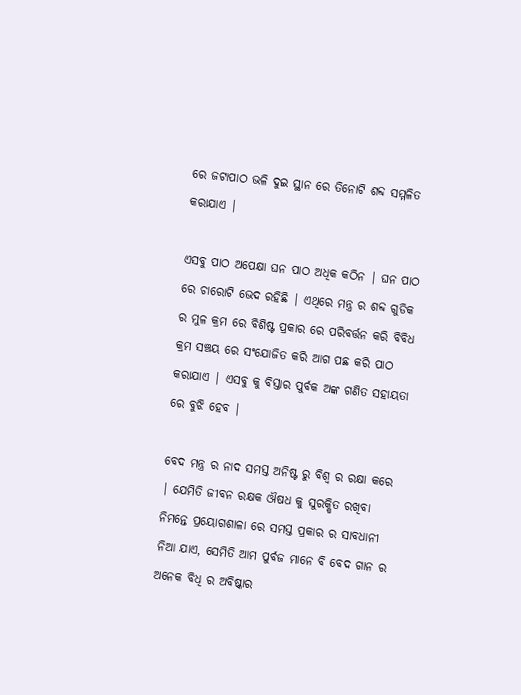ରେ ଜଟାପାଠ ଭଳି ଦୁଇ ସ୍ଥାନ ରେ ତିନୋଟି ଶବ୍ଦ ସମ୍ମଳିତ କରାଯାଏ |

ଏସବୁ ପାଠ ଅପେକ୍ଷା ଘନ ପାଠ ଅଧିକ କଠିନ | ଘନ ପାଠ ରେ ଚାରୋଟି ଭେଦ ରହିଛି | ଏଥିରେ ମନ୍ତ୍ର ର ଶବ୍ଦ ଗୁଡିକ ର ମୁଳ କ୍ରମ ରେ ବିଶିଷ୍ଟ ପ୍ରକାର ରେ ପରିବର୍ତ୍ତନ କରି ବିବିଧ କ୍ରମ ସଞ୍ଚୟ ରେ ସଂଯୋଜିତ କରି ଆଗ ପଛ କରି ପାଠ କରାଯାଏ | ଏସବୁ କୁ ବିସ୍ତାର ପୁର୍ବକ ଅଙ୍କ ଗଣିତ ସହାୟତା ରେ ବୁଝି ହେବ |

ବେଦ ମନ୍ତ୍ର ର ନାଦ ସମସ୍ତ ଅନିଷ୍ଟ ରୁ ବିଶ୍ବ ର ରକ୍ଷା କରେ | ଯେମିତି ଜୀବନ ରକ୍ଷକ ଔଷଧ କୁ ସୁରକ୍ଷିତ ରଖିବା ନିମନ୍ତେ ପ୍ରୟୋଗଶାଳା ରେ ସମସ୍ତ ପ୍ରକାର ର ସାବଧାନୀ ନିଆ ଯାଏ, ସେମିତି ଆମ ପୁର୍ବଜ ମାନେ ବି ବେଦ ଗାନ ର ଅନେକ ବିଧି ର ଅବିଷ୍କାର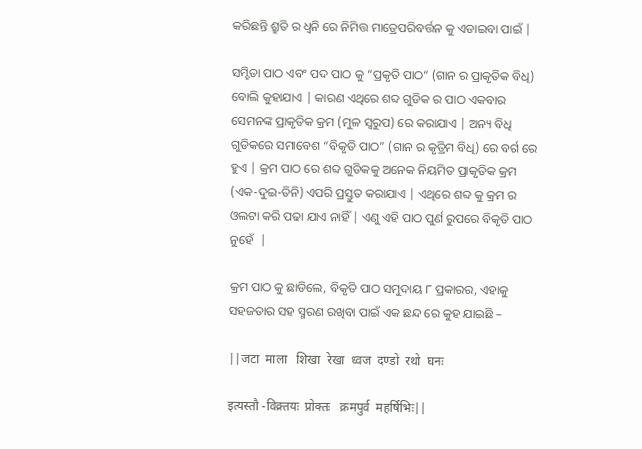କରିଛନ୍ତି ଶ୍ରୁତି ର ଧ୍ବନି ରେ ନିମିତ୍ତ ମାତ୍ରେପରିବର୍ତ୍ତନ କୁ ଏଡାଇବା ପାଇଁ |

ସମ୍ହିତା ପାଠ ଏବଂ ପଦ ପାଠ କୁ “ପ୍ରକୃତି ପାଠ“ (ଗାନ ର ପ୍ରାକୃତିକ ବିଧି) ବୋଲି କୁହାଯାଏ | କାରଣ ଏଥିରେ ଶବ୍ଦ ଗୁଡିକ ର ପାଠ ଏକବାର ସେମନଙ୍କ ପ୍ରାକୃତିକ କ୍ରମ (ମୁଳ ସ୍ବରୁପ) ରେ କରାଯାଏ | ଅନ୍ୟ ବିଧି ଗୁଡିକରେ ସମାବେଶ “ବିକୃତି ପାଠ” (ଗାନ ର କୃତ୍ରିମ ବିଧି) ରେ ବର୍ଗ ରେ ହୁଏ | କ୍ରମ ପାଠ ରେ ଶବ୍ଦ ଗୁଡିକକୁ ଅନେକ ନିୟମିତ ପ୍ରାକୃତିକ କ୍ରମ (ଏକ-ଦୁଇ-ତିନି) ଏପରି ପ୍ରସ୍ତୁତ କରାଯାଏ | ଏଥିରେ ଶବ୍ଦ କୁ କ୍ରମ ର ଓଲଟା କରି ପଢା ଯାଏ ନାହିଁ | ଏଣୁ ଏହି ପାଠ ପୁର୍ଣ ରୁପରେ ବିକୃତି ପାଠ ନୁହେଁ  |

କ୍ରମ ପାଠ କୁ ଛାଡିଲେ, ବିକୃତି ପାଠ ସମୁଦାୟ ୮ ପ୍ରକାରର, ଏହାକୁ ସହଜତାର ସହ ସ୍ମରଣ ରଖିବା ପାଇଁ ଏକ ଛନ୍ଦ ରେ କୁହ ଯାଇଛି –

||जटा  माला   शिखा  रेखा  ध्वज  दण्डो  रथो  घनः

इत्यस्तौ -विक्र्तयः  प्रोक्तः   क्रमपुर्व  महर्षिभिः||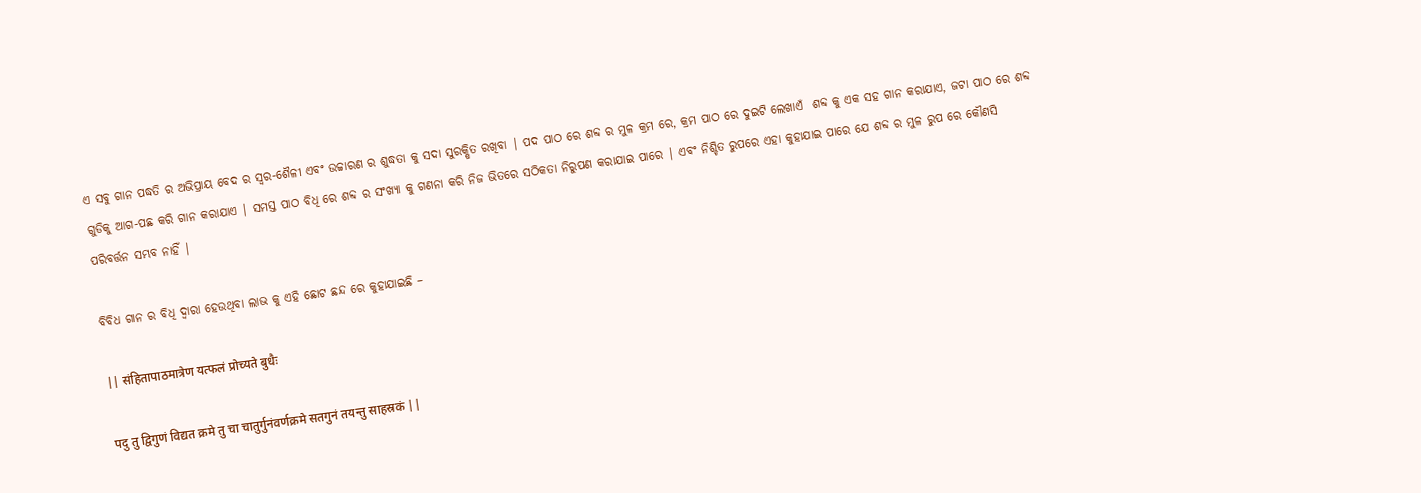ଏ ସବୁ ଗାନ ପଦ୍ଧତି ର ଅଭିପ୍ରାୟ ବେଦ ର ସ୍ବର-ଶୈଳୀ ଏବଂ ଉଚ୍ଚାରଣ ର ଶୁଦ୍ଧତା କୁ ସଦା ସୁରକ୍ଷିତ ରଖିବା | ପଦ ପାଠ ରେ ଶବ୍ଦ ର ମୁଳ କ୍ରମ ରେ, କ୍ରମ ପାଠ ରେ ଦୁଇଟି ଲେଖାଏଁ  ଶବ୍ଦ କୁ ଏକ ସହ ଗାନ କରାଯାଏ, ଜଟା ପାଠ ରେ ଶବ୍ଦ ଗୁଡିକୁ ଆଗ-ପଛ କରି ଗାନ କରାଯାଏ | ସମସ୍ତ ପାଠ ବିଧି ରେ ଶବ୍ଦ ର ସଂଖ୍ୟା କୁ ଗଣନା କରି ନିଜ ଭିତରେ ସଠିକତା ନିରୁପଣ କରାଯାଇ ପାରେ | ଏବଂ ନିଶ୍ଚିତ ରୁପରେ ଏହା କୁହାଯାଇ ପାରେ ଯେ ଶବ୍ଦ ର ମୁଳ ରୁପ ରେ କୌଣସି ପରିବର୍ତ୍ତନ ସମ୍ଭବ ନାହିଁ |

ବିବିଧ ଗାନ ର ବିଧି ଦ୍ବାରା ହେଉଥିବା ଲାଭ କୁ ଏହି ଛୋଟ ଛନ୍ଦ ରେ କୁହାଯାଇଛି –

|| संहितापाठमात्रेण यत्फलं प्रोच्यते बुधैः

पदु तु द्विगुणं विद्यत क्रमे तु चा चातुर्गुनंवर्णक्रमे सतगुनं तयन्तु साहस्रकं ||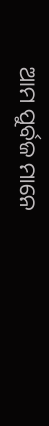ଆମ ପୁର୍ବଜ ମାନେ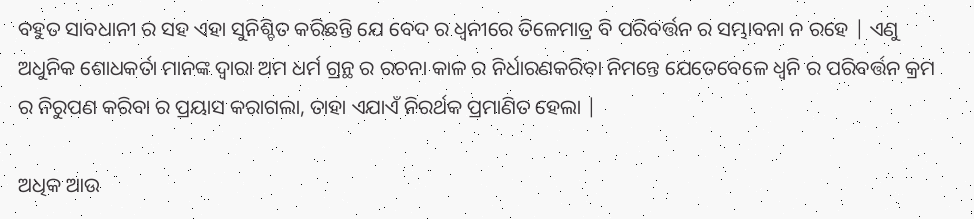ବହୁତ ସାବଧାନୀ ର ସହ ଏହା ସୁନିଶ୍ଚିତ କରିଛନ୍ତି ଯେ ବେଦ ର ଧ୍ବନୀରେ ତିଳେମାତ୍ର ବି ପରିବର୍ତ୍ତନ ର ସମ୍ଭାବନା ନ ରହେ | ଏଣୁ ଅଧୁନିକ ଶୋଧକର୍ତା ମାନଙ୍କ ଦ୍ବାରା ଅମ ଧର୍ମ ଗ୍ରନ୍ଥ ର ରଚନା କାଳ ର ନିର୍ଧାରଣକରିବା ନିମନ୍ତେ ଯେତେବେଳେ ଧ୍ବନି ର ପରିବର୍ତ୍ତନ କ୍ରମ ର ନିରୁପଣ କରିବା ର ପ୍ରୟାସ କରାଗଲା, ତାହା ଏଯାଏଁ ନିରର୍ଥକ ପ୍ରମାଣିତ ହେଲା |

ଅଧିକ ଆଉ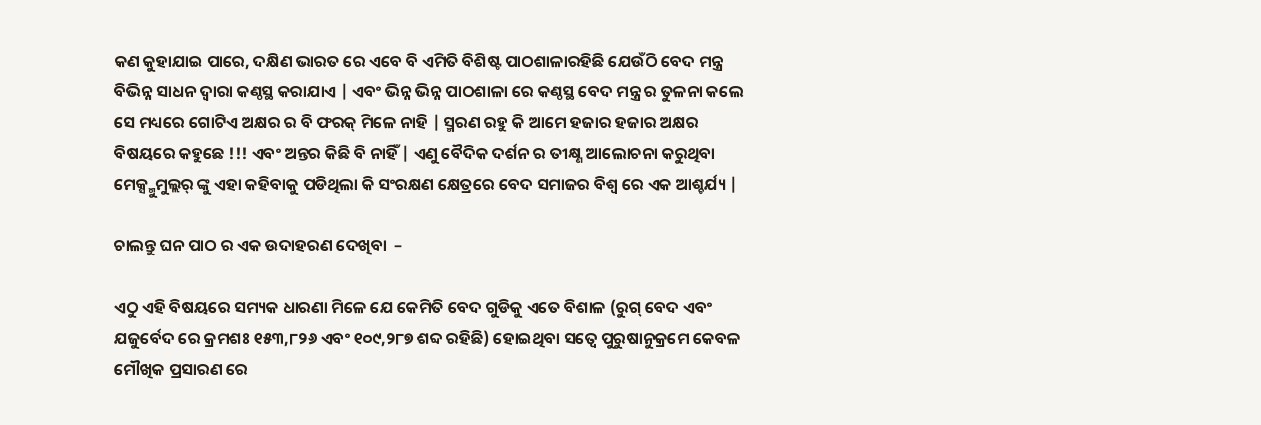କଣ କୁହାଯାଇ ପାରେ, ଦକ୍ଷିଣ ଭାରତ ରେ ଏବେ ବି ଏମିତି ବିଶିଷ୍ଟ ପାଠଶାଳାରହିଛି ଯେଉଁଠି ବେଦ ମନ୍ତ୍ର ବିଭିନ୍ନ ସାଧନ ଦ୍ବାରା କଣ୍ଠସ୍ଥ କରାଯାଏ | ଏବଂ ଭିନ୍ନ ଭିନ୍ନ ପାଠଶାଳା ରେ କଣ୍ଠସ୍ଥ ବେଦ ମନ୍ତ୍ର ର ତୁଳନା କଲେ ସେ ମଧ୍ୟରେ ଗୋଟିଏ ଅକ୍ଷର ର ବି ଫରକ୍ ମିଳେ ନାହି | ସ୍ମରଣ ରହୁ କି ଆମେ ହଜାର ହଜାର ଅକ୍ଷର ବିଷୟରେ କହୁଛେ !!! ଏବଂ ଅନ୍ତର କିଛି ବି ନାହିଁ | ଏଣୁ ବୈଦିକ ଦର୍ଶନ ର ତୀକ୍ଷ୍ଣ ଆଲୋଚନା କରୁଥିବା ମେକ୍ସ୍ମୁମୁଲ୍ଲର୍ ଙ୍କୁ ଏହା କହିବାକୁ ପଡିଥିଲା କି ସଂରକ୍ଷଣ କ୍ଷେତ୍ରରେ ବେଦ ସମାଜର ବିଶ୍ବ ରେ ଏକ ଆଶ୍ଚର୍ଯ୍ୟ |

ଚାଲନ୍ତୁ ଘନ ପାଠ ର ଏକ ଉଦାହରଣ ଦେଖିବା  –

ଏଠୁ ଏହି ବିଷୟରେ ସମ୍ୟକ ଧାରଣା ମିଳେ ଯେ କେମିତି ବେଦ ଗୁଡିକୁ ଏତେ ବିଶାଳ (ରୁଗ୍ ବେଦ ଏବଂ ଯଜୁର୍ବେଦ ରେ କ୍ରମଶଃ ୧୫୩,୮୨୬ ଏବଂ ୧୦୯,୨୮୭ ଶବ୍ଦ ରହିଛି) ହୋଇଥିବା ସତ୍ବେ ପୁରୁଷାନୁକ୍ରମେ କେବଳ ମୌଖିକ ପ୍ରସାରଣ ରେ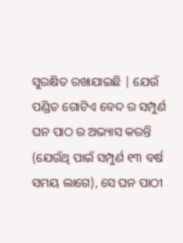ସୁରକ୍ଷିତ ରଖାଯାଇଛି | ଯେଉଁ ପଣ୍ଡିତ ଗୋଟିଏ ବେଦ ର ସମ୍ପୁର୍ଣ ଘନ ପାଠ ର ଅଭ୍ୟାସ କରନ୍ତି (ଯେଉଁଥି ପାଇଁ ସମ୍ପୁର୍ଣ ୧୩ ବର୍ଷ ସମୟ ଲାଗେ), ସେ ଘନ ପାଠୀ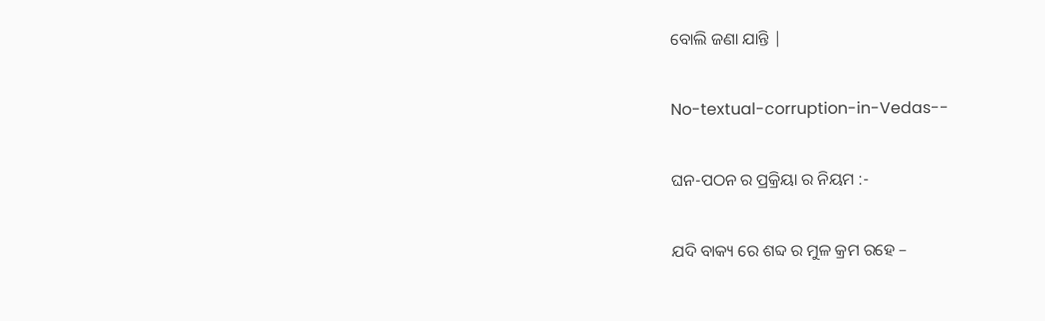ବୋଲି ଜଣା ଯାନ୍ତି |

No-textual-corruption-in-Vedas--

ଘନ-ପଠନ ର ପ୍ରକ୍ରିୟା ର ନିୟମ :-

ଯଦି ବାକ୍ୟ ରେ ଶବ୍ଦ ର ମୁଳ କ୍ରମ ରହେ –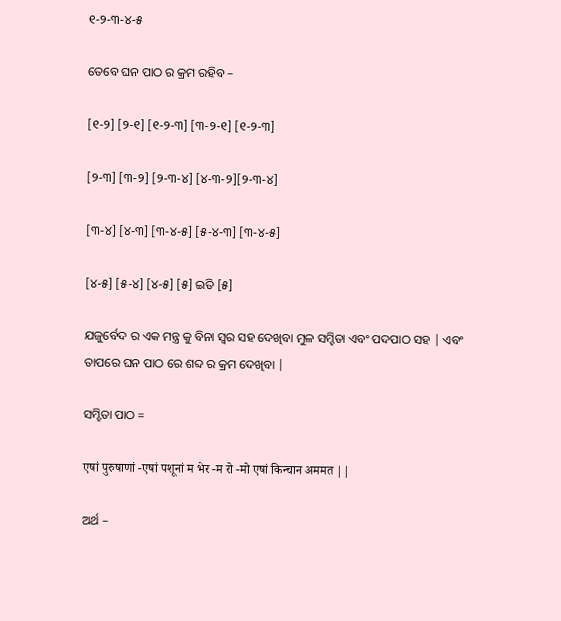୧-୨-୩-୪-୫

ତେବେ ଘନ ପାଠ ର କ୍ରମ ରହିବ –

[୧-୨] [୨-୧] [୧-୨-୩] [୩-୨-୧] [୧-୨-୩]

[୨-୩] [୩-୨] [୨-୩-୪] [୪-୩-୨][୨-୩-୪]

[୩-୪] [୪-୩] [୩-୪-୫] [୫-୪-୩] [୩-୪-୫]

[୪-୫] [୫-୪] [୪-୫] [୫] ଇତି [୫]

ଯଜୁର୍ବେଦ ର ଏକ ମନ୍ତ୍ର କୁ ବିନା ସ୍ବର ସହ ଦେଖିବା ମୁଳ ସମ୍ହିତା ଏବଂ ପଦପାଠ ସହ | ଏବଂ ତାପରେ ଘନ ପାଠ ରେ ଶବ୍ଦ ର କ୍ରମ ଦେଖିବା |

ସମ୍ହିତା ପାଠ =

एषां पुरुषाणां -एषां पशूनां म भेर -म रो -मो एषां किन्चान अममत ||

ଅର୍ଥ –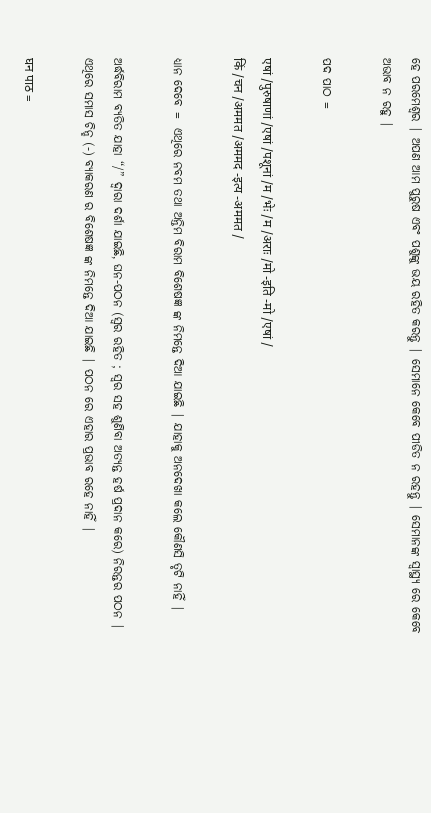ହେ ପରମେଶ୍ବର | ଅପଣ ଆମ ପୁରୁଷ ଏବଂ ପଶୁଙ୍କୁ ଭୟ ରହିତ କରନ୍ତୁ | ସେମାନେ କେବେ ପୀଡିତ ନ ରହନ୍ତୁ | ସେମାନଙ୍କ ସ୍ବାସ୍ଥ୍ୟ ରେ କେବେ ଅଭାବ ନ ରହୁ |

ପଦ ପାଠ =

एषां /पुरुषाणां /एषां /पशूनां /म /भेः /म /अराः /मो -इति -मो /एषां /
किं /चन /अममत /अममद -इत्य -अममत /

ଧ୍ୟାନ ଦେବେ =  ଏଥିରେ ନବମ ତଥା ଅନ୍ତିମ ବିରାମ ବିଶେଷଜ୍ଞ ଙ୍କ ନିମନ୍ତେ ଦିଆ ଯାଇଛି | ଯାହାକୁ ଅନଦେଖା କଲେ କୌଣସି ତୃଟି ନାହିଁ |

ଅର୍ଦ୍ଧବିରାମ ବ୍ୟତିତ ଯାହା “/” ଦ୍ବାରା ଦର୍ଶା ଯାଇଛି, ଘନ-ପଠନ (ସ୍ବର ରହିତ ; ସ୍ବର ସହ ଶୁଣିବା ଅତ୍ଯନ୍ତ ହର୍ଷ ପ୍ରଦାନ କରେ) ନିରନ୍ତର ପଠନ | ଏଥିରେ ସମାସ ଚିନ୍ହ (-) ବ୍ୟାକରଣ ର ବିଶେଷଜ୍ଞ ଙ୍କ ନିମନ୍ତେ ଦିଆ ଯାଇଛି | ପଠନ ରେ ଏହାର ପ୍ରଭାବ ରହେ ନାହିଁ |

घन पाठ =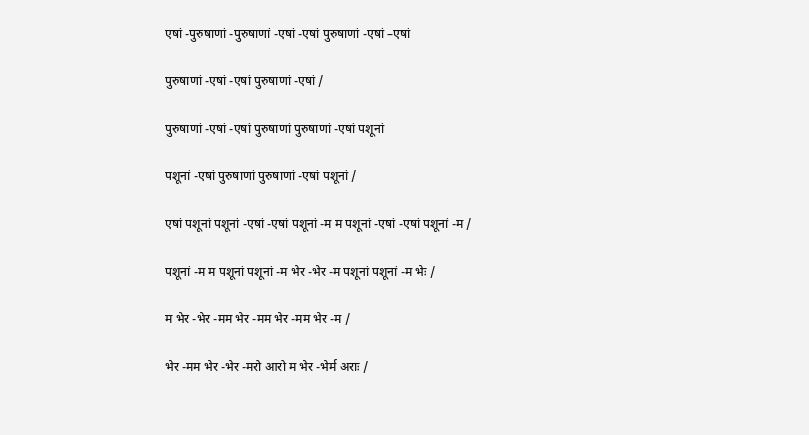एषां -पुरुषाणां -पुरुषाणां -एषां -एषां पुरुषाणां -एषां –एषां

पुरुषाणां -एषां -एषां पुरुषाणां -एषां /

पुरुषाणां -एषां -एषां पुरुषाणां पुरुषाणां -एषां पशूनां

पशूनां -एषां पुरुषाणां पुरुषाणां -एषां पशूनां /

एषां पशूनां पशूनां -एषां -एषां पशूनां -म म पशूनां -एषां -एषां पशूनां -म /

पशूनां -म म पशूनां पशूनां -म भेर -भेर -म पशूनां पशूनां -म भेः /

म भेर -भेर -मम भेर -मम भेर -मम भेर -म /

भेर -मम भेर -भेर -मरो आरो म भेर -भेर्म अराः /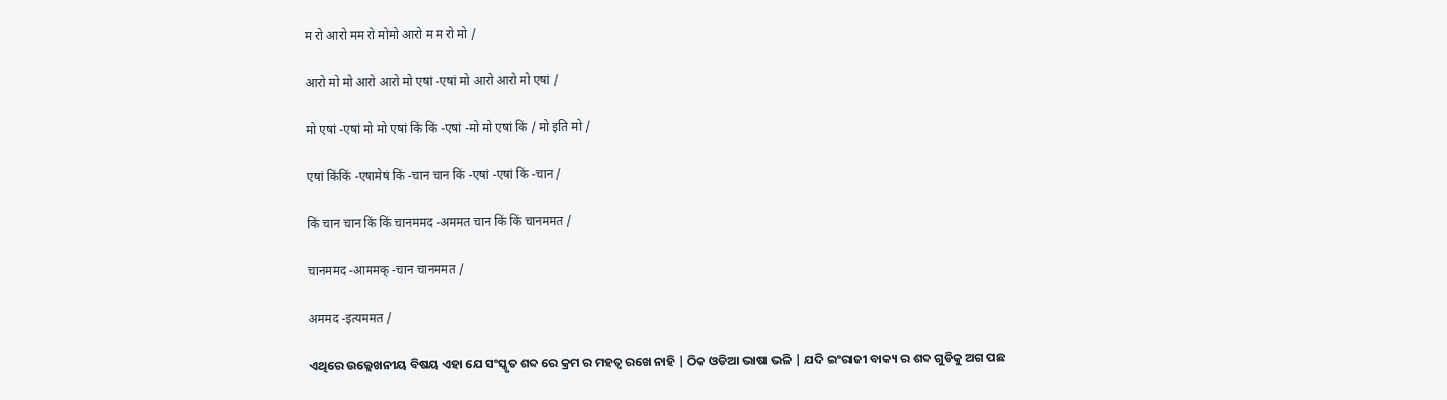म रो आरो मम रो मोमो आरो म म रो मो /

आरो मो मो आरो आरो मो एषां -एषां मो आरो आरो मो एषां /

मो एषां -एषां मो मो एषां किं किं -एषां -मो मो एषां किं / मो इति मो /

एषां किंकिं -एषामेषं किं -चान चान किं -एषां -एषां किं -चान /

किं चान चान किं किं चानममद -अममत चान किं किं चानममत /

चानममद -आममक् -चान चानममत /

अममद -इत्यममत /

ଏଥିରେ ଉଲ୍ଲେଖନୀୟ ବିଷୟ ଏହା ଯେ ସଂସ୍କୃତ ଶବ୍ଦ ରେ କ୍ରମ ର ମହତ୍ବ ରଖେ ନାହି | ଠିକ ଓଡିଆ ଭାଷା ଭଳି | ଯଦି ଇଂରାଜୀ ବାକ୍ୟ ର ଶବ୍ଦ ଗୁଡିକୁ ଅଗ ପଛ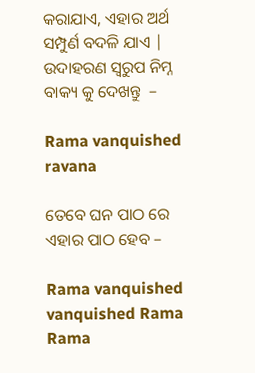କରାଯାଏ, ଏହାର ଅର୍ଥ ସମ୍ପୁର୍ଣ ବଦଳି ଯାଏ | ଉଦାହରଣ ସ୍ବରୁପ ନିମ୍ନ ବାକ୍ୟ କୁ ଦେଖନ୍ତୁ  –

Rama vanquished ravana

ତେବେ ଘନ ପାଠ ରେ ଏହାର ପାଠ ହେବ –

Rama vanquished vanquished Rama Rama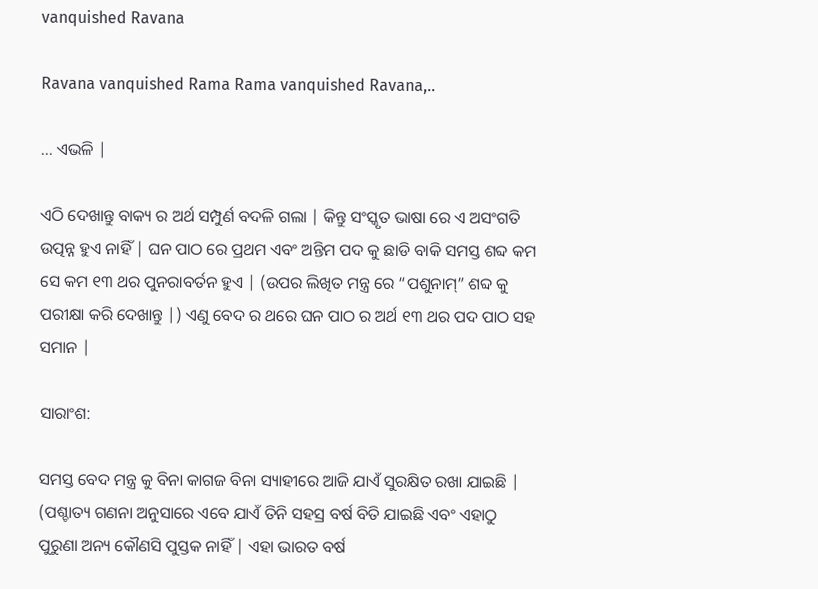vanquished Ravana

Ravana vanquished Rama Rama vanquished Ravana,..

… ଏଭଳି |

ଏଠି ଦେଖାନ୍ତୁ ବାକ୍ୟ ର ଅର୍ଥ ସମ୍ପୁର୍ଣ ବଦଳି ଗଲା | କିନ୍ତୁ ସଂସ୍କୃତ ଭାଷା ରେ ଏ ଅସଂଗତି ଉତ୍ପନ୍ନ ହୁଏ ନାହିଁ | ଘନ ପାଠ ରେ ପ୍ରଥମ ଏବଂ ଅନ୍ତିମ ପଦ କୁ ଛାଡି ବାକି ସମସ୍ତ ଶବ୍ଦ କମ ସେ କମ ୧୩ ଥର ପୁନରାବର୍ତନ ହୁଏ | (ଉପର ଲିଖିତ ମନ୍ତ୍ର ରେ “ପଶୁନାମ୍” ଶବ୍ଦ କୁ ପରୀକ୍ଷା କରି ଦେଖାନ୍ତୁ |) ଏଣୁ ବେଦ ର ଥରେ ଘନ ପାଠ ର ଅର୍ଥ ୧୩ ଥର ପଦ ପାଠ ସହ ସମାନ |

ସାରାଂଶ:

ସମସ୍ତ ବେଦ ମନ୍ତ୍ର କୁ ବିନା କାଗଜ ବିନା ସ୍ୟାହୀରେ ଆଜି ଯାଏଁ ସୁରକ୍ଷିତ ରଖା ଯାଇଛି | (ପଶ୍ଚାତ୍ୟ ଗଣନା ଅନୁସାରେ ଏବେ ଯାଏଁ ତିନି ସହସ୍ର ବର୍ଷ ବିତି ଯାଇଛି ଏବଂ ଏହାଠୁ ପୁରୁଣା ଅନ୍ୟ କୌଣସି ପୁସ୍ତକ ନାହିଁ | ଏହା ଭାରତ ବର୍ଷ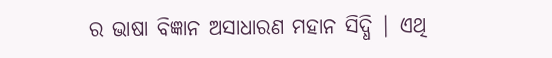ର ଭାଷା ବିଜ୍ଞାନ ଅସାଧାରଣ ମହାନ ସିଦ୍ଧି | ଏଥି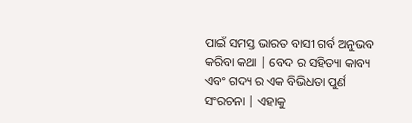ପାଇଁ ସମସ୍ତ ଭାରତ ବାସୀ ଗର୍ବ ଅନୁଭବ କରିବା କଥା | ବେଦ ର ସହିତ୍ୟା କାବ୍ୟ ଏବଂ ଗଦ୍ୟ ର ଏକ ବିଭିଧତା ପୁର୍ଣ ସଂରଚନା | ଏହାକୁ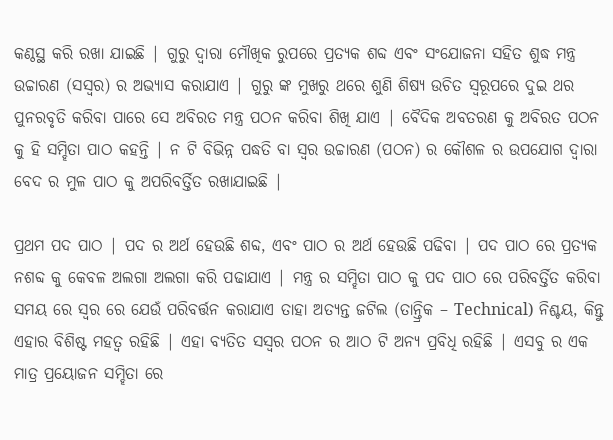କଣ୍ଠସ୍ଥ କରି ରଖା ଯାଇଛି | ଗୁରୁ ଦ୍ବାରା ମୌଖିକ ରୁପରେ ପ୍ରତ୍ୟକ ଶବ୍ଦ ଏବଂ ସଂଯୋଜନା ସହିତ ଶୁଦ୍ଧ ମନ୍ତ୍ର ଉଚ୍ଚାରଣ (ସସ୍ବର) ର ଅଭ୍ୟାସ କରାଯାଏ | ଗୁରୁ ଙ୍କ ମୁଖରୁ ଥରେ ଶୁଣି ଶିଷ୍ୟ ଉଚିତ ସ୍ବରୂପରେ ଦୁଇ ଥର ପୁନରବୃତି କରିବା ପାରେ ସେ ଅବିରତ ମନ୍ତ୍ର ପଠନ କରିବା ଶିଖି ଯାଏ | ବୈଦିକ ଅବତରଣ କୁ ଅବିରତ ପଠନ କୁ ହି ସମ୍ହିତା ପାଠ କହନ୍ତି | ନ ଟି ବିଭିନ୍ନ ପଦ୍ଧତି ବା ସ୍ବର ଉଚ୍ଚାରଣ (ପଠନ) ର କୌଶଳ ର ଉପଯୋଗ ଦ୍ବାରା ବେଦ ର ମୁଳ ପାଠ କୁ ଅପରିବର୍ତ୍ତିତ ରଖାଯାଇଛି |

ପ୍ରଥମ ପଦ ପାଠ | ପଦ ର ଅର୍ଥ ହେଉଛି ଶବ୍ଦ, ଏବଂ ପାଠ ର ଅର୍ଥ ହେଉଛି ପଢିବା | ପଦ ପାଠ ରେ ପ୍ରତ୍ୟକ ନଶବ୍ଦ କୁ କେବଳ ଅଲଗା ଅଲଗା କରି ପଢାଯାଏ | ମନ୍ତ୍ର ର ସମ୍ହିତା ପାଠ କୁ ପଦ ପାଠ ରେ ପରିବର୍ତ୍ତିତ କରିବା ସମୟ ରେ ସ୍ବର ରେ ଯେଉଁ ପରିବର୍ତ୍ତନ କରାଯାଏ ତାହା ଅତ୍ଯନ୍ତ ଜଟିଲ (ତାନ୍ତ୍ରିକ – Technical) ନିଶ୍ଚୟ, କିନ୍ତୁ ଏହାର ବିଶିଷ୍ଟ ମହତ୍ବ ରହିଛି | ଏହା ବ୍ୟତିତ ସସ୍ବର ପଠନ ର ଆଠ ଟି ଅନ୍ୟ ପ୍ରବିଧି ରହିଛି | ଏସବୁ ର ଏକ ମାତ୍ର ପ୍ରୟୋଜନ ସମ୍ହିତା ରେ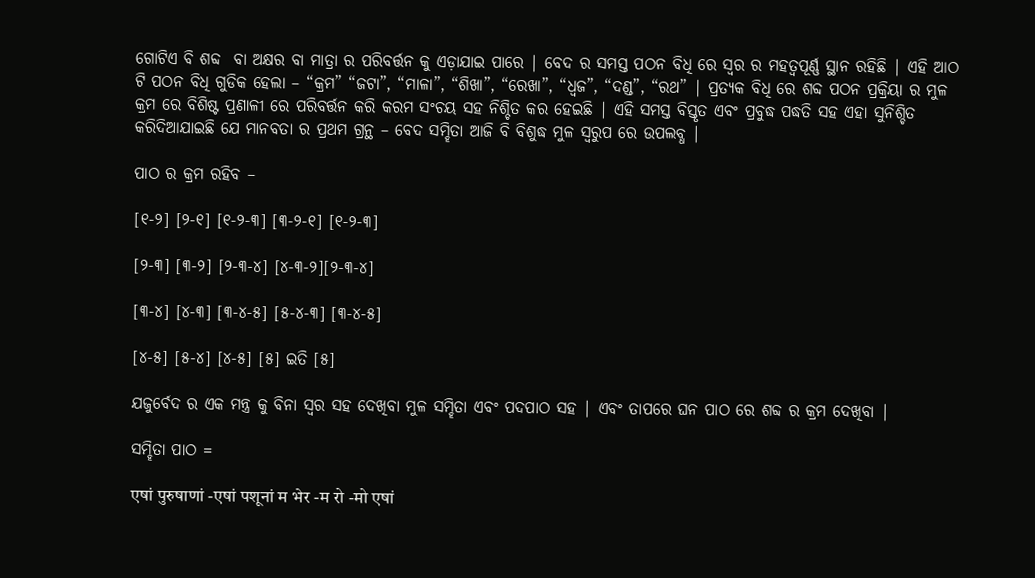ଗୋଟିଏ ବି ଶବ୍ଦ  ବା ଅକ୍ଷର ବା ମାତ୍ରା ର ପରିବର୍ତ୍ତନ କୁ ଏଡ଼ାଯାଇ ପାରେ | ବେଦ ର ସମସ୍ତ ପଠନ ବିଧି ରେ ସ୍ବର ର ମହତ୍ବପୂର୍ଣ୍ଣ ସ୍ଥାନ ରହିଛି | ଏହି ଆଠ ଟି ପଠନ ବିଧି ଗୁଡିକ ହେଲା – “କ୍ରମ” “ଜଟା”, “ମାଳା”, “ଶିଖା”, “ରେଖା”, “ଧ୍ବଜ”, “ଦଣ୍ଡ”, “ରଥ” | ପ୍ରତ୍ୟକ ବିଧି ରେ ଶବ୍ଦ ପଠନ ପ୍ରକ୍ରିୟା ର ମୁଳ କ୍ରମ ରେ ବିଶିଷ୍ଟ ପ୍ରଣାଳୀ ରେ ପରିବର୍ତ୍ତନ କରି କରମ ସଂଚୟ ସହ ନିଶ୍ଚିତ କର ହେଇଛି | ଏହି ସମସ୍ତ ବିସ୍ତୃତ ଏବଂ ପ୍ରବୁଦ୍ଧ ପଦ୍ଧତି ସହ ଏହା ସୁନିଶ୍ଚିତ କରିଦିଆଯାଇଛି ଯେ ମାନବତା ର ପ୍ରଥମ ଗ୍ରନ୍ଥ – ବେଦ ସମ୍ହିତା ଆଜି ବି ବିଶୁଦ୍ଧ ମୁଳ ସ୍ବରୁପ ରେ ଉପଲବ୍ଧ |

ପାଠ ର କ୍ରମ ରହିବ –

[୧-୨] [୨-୧] [୧-୨-୩] [୩-୨-୧] [୧-୨-୩]

[୨-୩] [୩-୨] [୨-୩-୪] [୪-୩-୨][୨-୩-୪]

[୩-୪] [୪-୩] [୩-୪-୫] [୫-୪-୩] [୩-୪-୫]

[୪-୫] [୫-୪] [୪-୫] [୫] ଇତି [୫]

ଯଜୁର୍ବେଦ ର ଏକ ମନ୍ତ୍ର କୁ ବିନା ସ୍ବର ସହ ଦେଖିବା ମୁଳ ସମ୍ହିତା ଏବଂ ପଦପାଠ ସହ | ଏବଂ ତାପରେ ଘନ ପାଠ ରେ ଶବ୍ଦ ର କ୍ରମ ଦେଖିବା |

ସମ୍ହିତା ପାଠ =

एषां पुरुषाणां -एषां पशूनां म भेर -म रो -मो एषां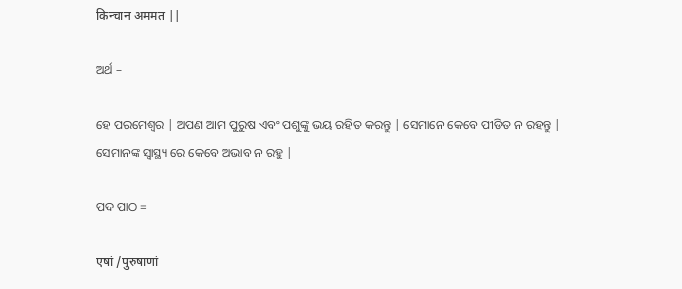किन्चान अममत ||

ଅର୍ଥ –

ହେ ପରମେଶ୍ବର | ଅପଣ ଆମ ପୁରୁଷ ଏବଂ ପଶୁଙ୍କୁ ଭୟ ରହିତ କରନ୍ତୁ | ସେମାନେ କେବେ ପୀଡିତ ନ ରହନ୍ତୁ | ସେମାନଙ୍କ ସ୍ବାସ୍ଥ୍ୟ ରେ କେବେ ଅଭାବ ନ ରହୁ |

ପଦ ପାଠ =

एषां /पुरुषाणां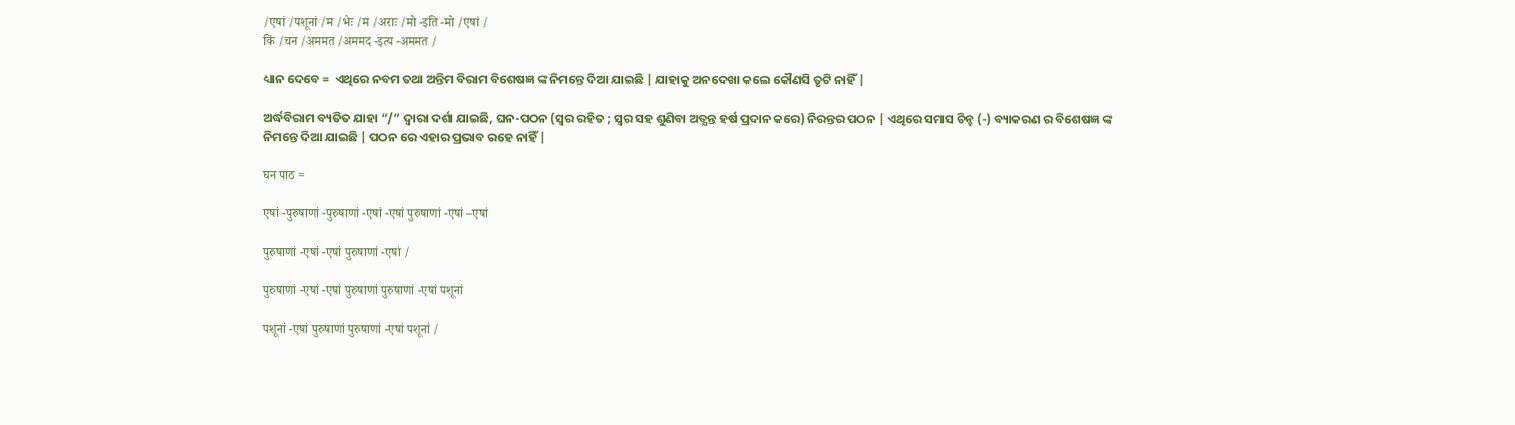/एषां /पशूनां /म /भेः /म /अराः /मो -इति -मो /एषां /
किं /चन /अममत /अममद -इत्य -अममत /

ଧ୍ୟାନ ଦେବେ =  ଏଥିରେ ନବମ ତଥା ଅନ୍ତିମ ବିରାମ ବିଶେଷଜ୍ଞ ଙ୍କ ନିମନ୍ତେ ଦିଆ ଯାଇଛି | ଯାହାକୁ ଅନଦେଖା କଲେ କୌଣସି ତୃଟି ନାହିଁ |

ଅର୍ଦ୍ଧବିରାମ ବ୍ୟତିତ ଯାହା “/” ଦ୍ବାରା ଦର୍ଶା ଯାଇଛି, ଘନ-ପଠନ (ସ୍ବର ରହିତ ; ସ୍ବର ସହ ଶୁଣିବା ଅତ୍ଯନ୍ତ ହର୍ଷ ପ୍ରଦାନ କରେ) ନିରନ୍ତର ପଠନ | ଏଥିରେ ସମାସ ଚିନ୍ହ (-) ବ୍ୟାକରଣ ର ବିଶେଷଜ୍ଞ ଙ୍କ ନିମନ୍ତେ ଦିଆ ଯାଇଛି | ପଠନ ରେ ଏହାର ପ୍ରଭାବ ରହେ ନାହିଁ |

घन पाठ =

एषां -पुरुषाणां -पुरुषाणां -एषां -एषां पुरुषाणां -एषां –एषां

पुरुषाणां -एषां -एषां पुरुषाणां -एषां /

पुरुषाणां -एषां -एषां पुरुषाणां पुरुषाणां -एषां पशूनां

पशूनां -एषां पुरुषाणां पुरुषाणां -एषां पशूनां /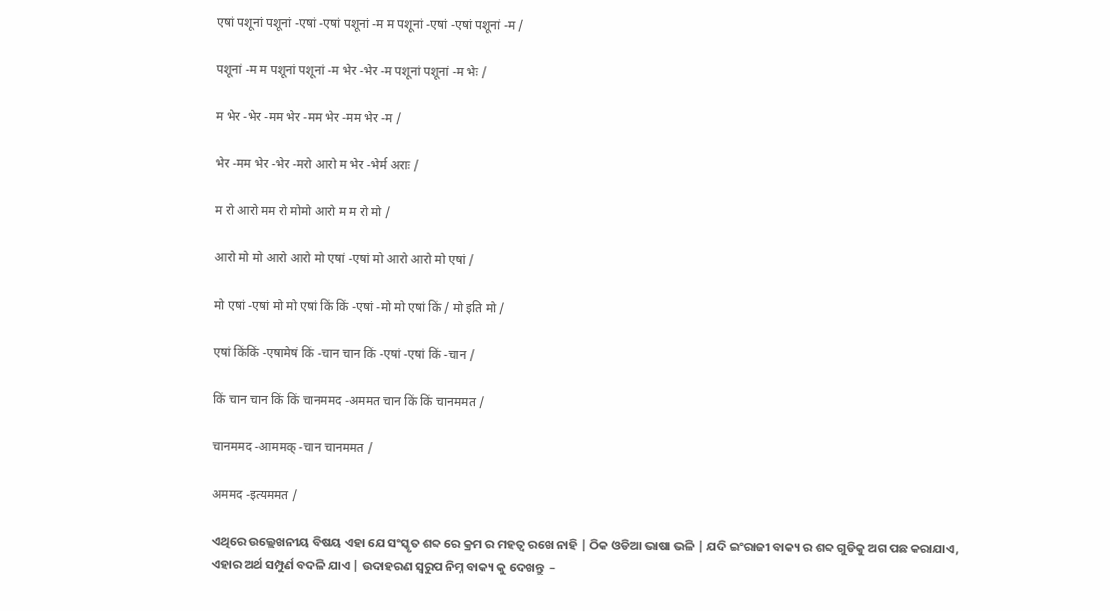एषां पशूनां पशूनां -एषां -एषां पशूनां -म म पशूनां -एषां -एषां पशूनां -म /

पशूनां -म म पशूनां पशूनां -म भेर -भेर -म पशूनां पशूनां -म भेः /

म भेर -भेर -मम भेर -मम भेर -मम भेर -म /

भेर -मम भेर -भेर -मरो आरो म भेर -भेर्म अराः /

म रो आरो मम रो मोमो आरो म म रो मो /

आरो मो मो आरो आरो मो एषां -एषां मो आरो आरो मो एषां /

मो एषां -एषां मो मो एषां किं किं -एषां -मो मो एषां किं / मो इति मो /

एषां किंकिं -एषामेषं किं -चान चान किं -एषां -एषां किं -चान /

किं चान चान किं किं चानममद -अममत चान किं किं चानममत /

चानममद -आममक् -चान चानममत /

अममद -इत्यममत /

ଏଥିରେ ଉଲ୍ଲେଖନୀୟ ବିଷୟ ଏହା ଯେ ସଂସ୍କୃତ ଶବ୍ଦ ରେ କ୍ରମ ର ମହତ୍ବ ରଖେ ନାହି | ଠିକ ଓଡିଆ ଭାଷା ଭଳି | ଯଦି ଇଂରାଜୀ ବାକ୍ୟ ର ଶବ୍ଦ ଗୁଡିକୁ ଅଗ ପଛ କରାଯାଏ, ଏହାର ଅର୍ଥ ସମ୍ପୁର୍ଣ ବଦଳି ଯାଏ | ଉଦାହରଣ ସ୍ବରୁପ ନିମ୍ନ ବାକ୍ୟ କୁ ଦେଖନ୍ତୁ  –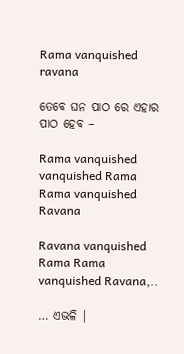Rama vanquished ravana

ତେବେ ଘନ ପାଠ ରେ ଏହାର ପାଠ ହେବ –

Rama vanquished vanquished Rama Rama vanquished Ravana

Ravana vanquished Rama Rama vanquished Ravana,..

… ଏଭଳି |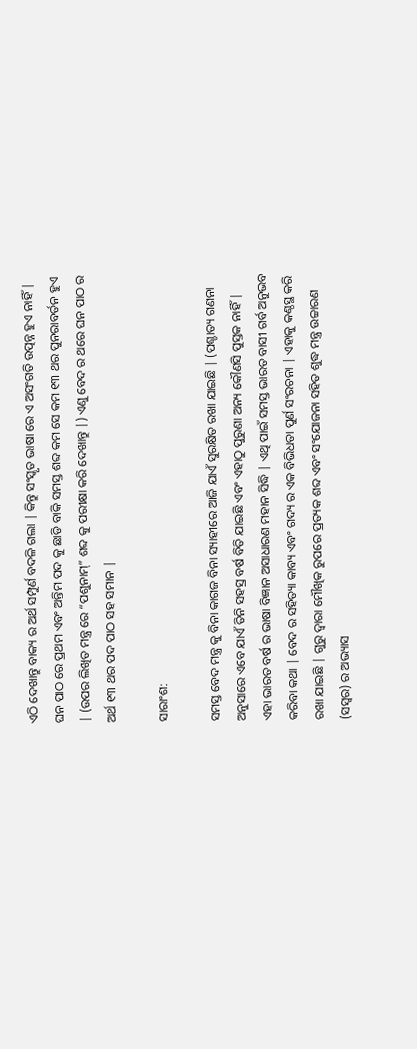ଏଠି ଦେଖାନ୍ତୁ ବାକ୍ୟ ର ଅର୍ଥ ସମ୍ପୁର୍ଣ ବଦଳି ଗଲା | କିନ୍ତୁ ସଂସ୍କୃତ ଭାଷା ରେ ଏ ଅସଂଗତି ଉତ୍ପନ୍ନ ହୁଏ ନାହିଁ | ଘନ ପାଠ ରେ ପ୍ରଥମ ଏବଂ ଅନ୍ତିମ ପଦ କୁ ଛାଡି ବାକି ସମସ୍ତ ଶବ୍ଦ କମ ସେ କମ ୧୩ ଥର ପୁନରାବର୍ତନ ହୁଏ | (ଉପର ଲିଖିତ ମନ୍ତ୍ର ରେ “ପଶୁନାମ୍” ଶବ୍ଦ କୁ ପରୀକ୍ଷା କରି ଦେଖାନ୍ତୁ |) ଏଣୁ ବେଦ ର ଥରେ ଘନ ପାଠ ର ଅର୍ଥ ୧୩ ଥର ପଦ ପାଠ ସହ ସମାନ |

ସାରାଂଶ:

ସମସ୍ତ ବେଦ ମନ୍ତ୍ର କୁ ବିନା କାଗଜ ବିନା ସ୍ୟାହୀରେ ଆଜି ଯାଏଁ ସୁରକ୍ଷିତ ରଖା ଯାଇଛି | (ପଶ୍ଚାତ୍ୟ ଗଣନା ଅନୁସାରେ ଏବେ ଯାଏଁ ତିନି ସହସ୍ର ବର୍ଷ ବିତି ଯାଇଛି ଏବଂ ଏହାଠୁ ପୁରୁଣା ଅନ୍ୟ କୌଣସି ପୁସ୍ତକ ନାହିଁ | ଏହା ଭାରତ ବର୍ଷ ର ଭାଷା ବିଜ୍ଞାନ ଅସାଧାରଣ ମହାନ ସିଦ୍ଧି | ଏଥି ପାଇଁ ସମସ୍ତ ଭାରତ ବାସୀ ଗର୍ବ ଅନୁଭବ କରିବା କଥା | ବେଦ ର ସହିତ୍ୟା କାବ୍ୟ ଏବଂ ଗଦ୍ୟ ର ଏକ ବିଭିଧତା ପୁର୍ଣ ସଂରଚନା | ଏହାକୁ କଣ୍ଠସ୍ଥ କରି ରଖା ଯାଇଛି | ଗୁରୁ ଦ୍ବାରା ମୌଖିକ ରୁପରେ ପ୍ରତ୍ୟକ ଶବ୍ଦ ଏବଂ ସଂଯୋଜନା ସହିତ ଶୁଦ୍ଧ ମନ୍ତ୍ର ଉଚ୍ଚାରଣ (ସସ୍ବର) ର ଅଭ୍ୟାସ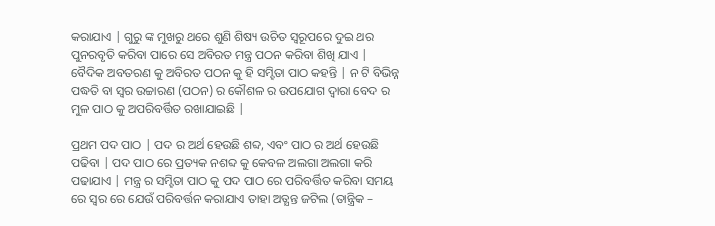କରାଯାଏ | ଗୁରୁ ଙ୍କ ମୁଖରୁ ଥରେ ଶୁଣି ଶିଷ୍ୟ ଉଚିତ ସ୍ବରୂପରେ ଦୁଇ ଥର ପୁନରବୃତି କରିବା ପାରେ ସେ ଅବିରତ ମନ୍ତ୍ର ପଠନ କରିବା ଶିଖି ଯାଏ | ବୈଦିକ ଅବତରଣ କୁ ଅବିରତ ପଠନ କୁ ହି ସମ୍ହିତା ପାଠ କହନ୍ତି | ନ ଟି ବିଭିନ୍ନ ପଦ୍ଧତି ବା ସ୍ବର ଉଚ୍ଚାରଣ (ପଠନ) ର କୌଶଳ ର ଉପଯୋଗ ଦ୍ବାରା ବେଦ ର ମୁଳ ପାଠ କୁ ଅପରିବର୍ତ୍ତିତ ରଖାଯାଇଛି |

ପ୍ରଥମ ପଦ ପାଠ | ପଦ ର ଅର୍ଥ ହେଉଛି ଶବ୍ଦ, ଏବଂ ପାଠ ର ଅର୍ଥ ହେଉଛି ପଢିବା | ପଦ ପାଠ ରେ ପ୍ରତ୍ୟକ ନଶବ୍ଦ କୁ କେବଳ ଅଲଗା ଅଲଗା କରି ପଢାଯାଏ | ମନ୍ତ୍ର ର ସମ୍ହିତା ପାଠ କୁ ପଦ ପାଠ ରେ ପରିବର୍ତ୍ତିତ କରିବା ସମୟ ରେ ସ୍ବର ରେ ଯେଉଁ ପରିବର୍ତ୍ତନ କରାଯାଏ ତାହା ଅତ୍ଯନ୍ତ ଜଟିଲ (ତାନ୍ତ୍ରିକ –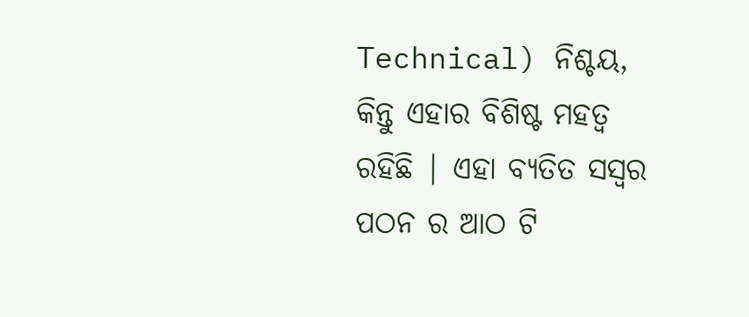Technical) ନିଶ୍ଚୟ, କିନ୍ତୁ ଏହାର ବିଶିଷ୍ଟ ମହତ୍ବ ରହିଛି | ଏହା ବ୍ୟତିତ ସସ୍ବର ପଠନ ର ଆଠ ଟି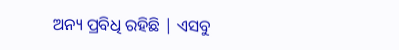ଅନ୍ୟ ପ୍ରବିଧି ରହିଛି | ଏସବୁ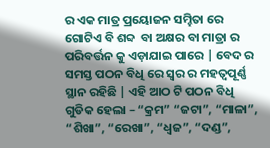ର ଏକ ମାତ୍ର ପ୍ରୟୋଜନ ସମ୍ହିତା ରେ ଗୋଟିଏ ବି ଶବ୍ଦ  ବା ଅକ୍ଷର ବା ମାତ୍ରା ର ପରିବର୍ତ୍ତନ କୁ ଏଡ଼ାଯାଇ ପାରେ | ବେଦ ର ସମସ୍ତ ପଠନ ବିଧି ରେ ସ୍ବର ର ମହତ୍ବପୂର୍ଣ୍ଣ ସ୍ଥାନ ରହିଛି | ଏହି ଆଠ ଟି ପଠନ ବିଧି ଗୁଡିକ ହେଲା – “କ୍ରମ” “ଜଟା”, “ମାଳା”, “ଶିଖା”, “ରେଖା”, “ଧ୍ବଜ”, “ଦଣ୍ଡ”,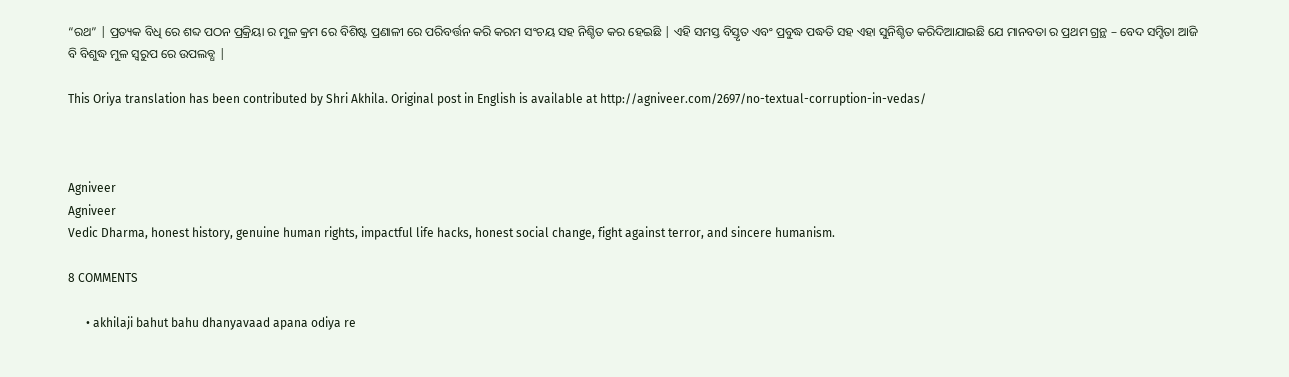“ରଥ” | ପ୍ରତ୍ୟକ ବିଧି ରେ ଶବ୍ଦ ପଠନ ପ୍ରକ୍ରିୟା ର ମୁଳ କ୍ରମ ରେ ବିଶିଷ୍ଟ ପ୍ରଣାଳୀ ରେ ପରିବର୍ତ୍ତନ କରି କରମ ସଂଚୟ ସହ ନିଶ୍ଚିତ କର ହେଇଛି | ଏହି ସମସ୍ତ ବିସ୍ତୃତ ଏବଂ ପ୍ରବୁଦ୍ଧ ପଦ୍ଧତି ସହ ଏହା ସୁନିଶ୍ଚିତ କରିଦିଆଯାଇଛି ଯେ ମାନବତା ର ପ୍ରଥମ ଗ୍ରନ୍ଥ – ବେଦ ସମ୍ହିତା ଆଜି ବି ବିଶୁଦ୍ଧ ମୁଳ ସ୍ବରୁପ ରେ ଉପଲବ୍ଧ |

This Oriya translation has been contributed by Shri Akhila. Original post in English is available at http://agniveer.com/2697/no-textual-corruption-in-vedas/



Agniveer
Agniveer
Vedic Dharma, honest history, genuine human rights, impactful life hacks, honest social change, fight against terror, and sincere humanism.

8 COMMENTS

      • akhilaji bahut bahu dhanyavaad apana odiya re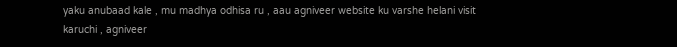yaku anubaad kale , mu madhya odhisa ru , aau agniveer website ku varshe helani visit karuchi , agniveer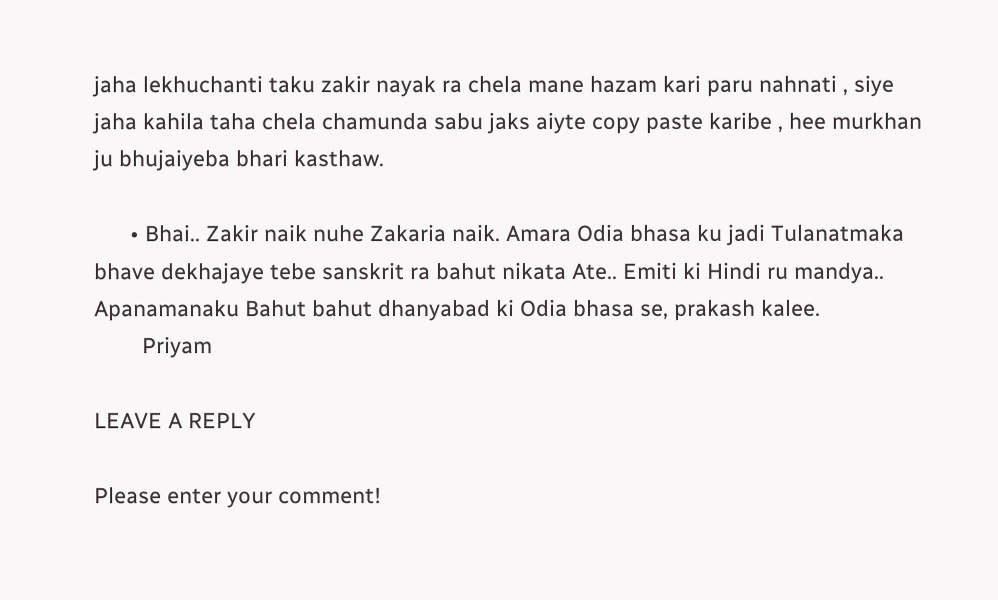jaha lekhuchanti taku zakir nayak ra chela mane hazam kari paru nahnati , siye jaha kahila taha chela chamunda sabu jaks aiyte copy paste karibe , hee murkhan ju bhujaiyeba bhari kasthaw.

      • Bhai.. Zakir naik nuhe Zakaria naik. Amara Odia bhasa ku jadi Tulanatmaka bhave dekhajaye tebe sanskrit ra bahut nikata Ate.. Emiti ki Hindi ru mandya.. Apanamanaku Bahut bahut dhanyabad ki Odia bhasa se, prakash kalee.
        Priyam

LEAVE A REPLY

Please enter your comment!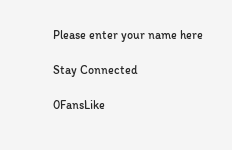Please enter your name here

Stay Connected

0FansLike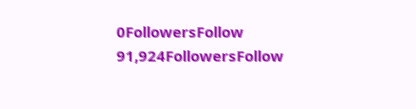0FollowersFollow
91,924FollowersFollow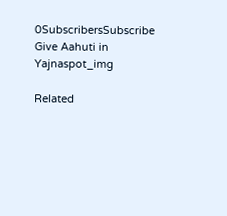0SubscribersSubscribe
Give Aahuti in Yajnaspot_img

Related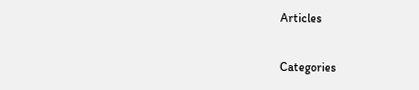Articles

Categories